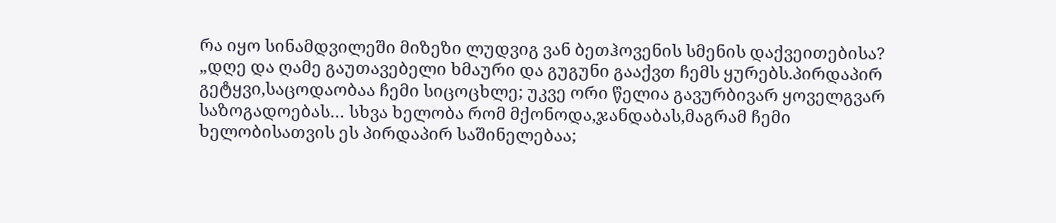რა იყო სინამდვილეში მიზეზი ლუდვიგ ვან ბეთჰოვენის სმენის დაქვეითებისა?
„დღე და ღამე გაუთავებელი ხმაური და გუგუნი გააქვთ ჩემს ყურებს.პირდაპირ გეტყვი,საცოდაობაა ჩემი სიცოცხლე; უკვე ორი წელია გავურბივარ ყოველგვარ საზოგადოებას… სხვა ხელობა რომ მქონოდა,ჯანდაბას,მაგრამ ჩემი ხელობისათვის ეს პირდაპირ საშინელებაა;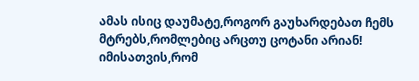ამას ისიც დაუმატე,როგორ გაუხარდებათ ჩემს მტრებს,რომლებიც არცთუ ცოტანი არიან! იმისათვის,რომ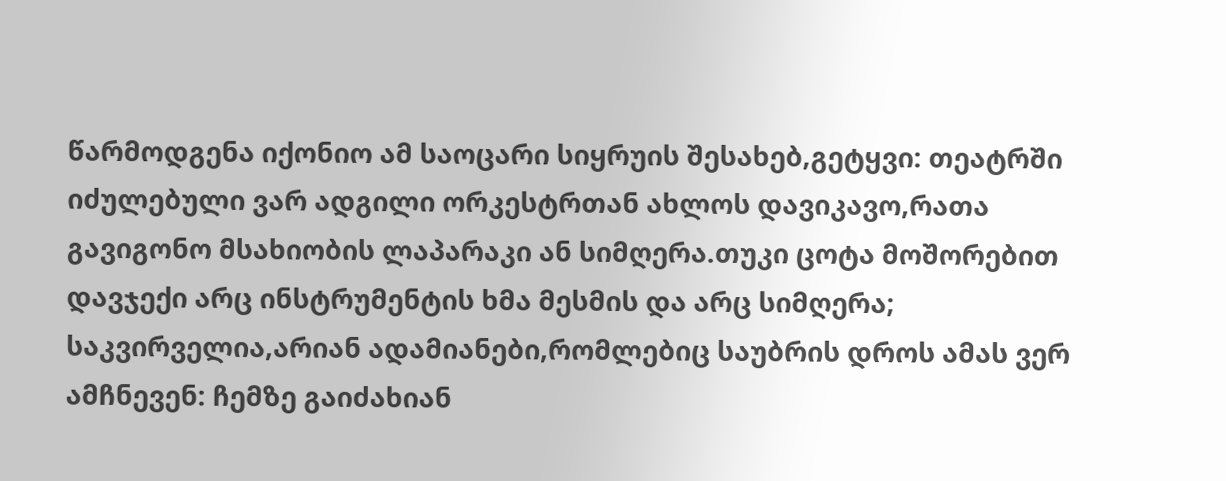წარმოდგენა იქონიო ამ საოცარი სიყრუის შესახებ,გეტყვი: თეატრში იძულებული ვარ ადგილი ორკესტრთან ახლოს დავიკავო,რათა გავიგონო მსახიობის ლაპარაკი ან სიმღერა.თუკი ცოტა მოშორებით დავჯექი არც ინსტრუმენტის ხმა მესმის და არც სიმღერა; საკვირველია,არიან ადამიანები,რომლებიც საუბრის დროს ამას ვერ ამჩნევენ: ჩემზე გაიძახიან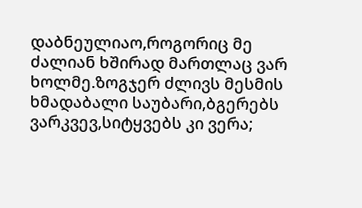დაბნეულიაო,როგორიც მე ძალიან ხშირად მართლაც ვარ ხოლმე.ზოგჯერ ძლივს მესმის ხმადაბალი საუბარი,ბგერებს ვარკვევ,სიტყვებს კი ვერა;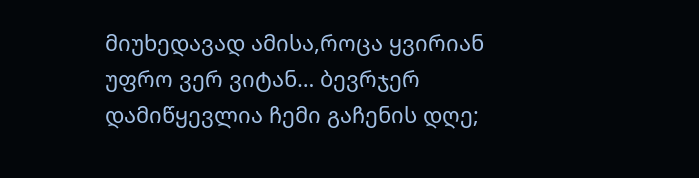მიუხედავად ამისა,როცა ყვირიან უფრო ვერ ვიტან… ბევრჯერ დამიწყევლია ჩემი გაჩენის დღე;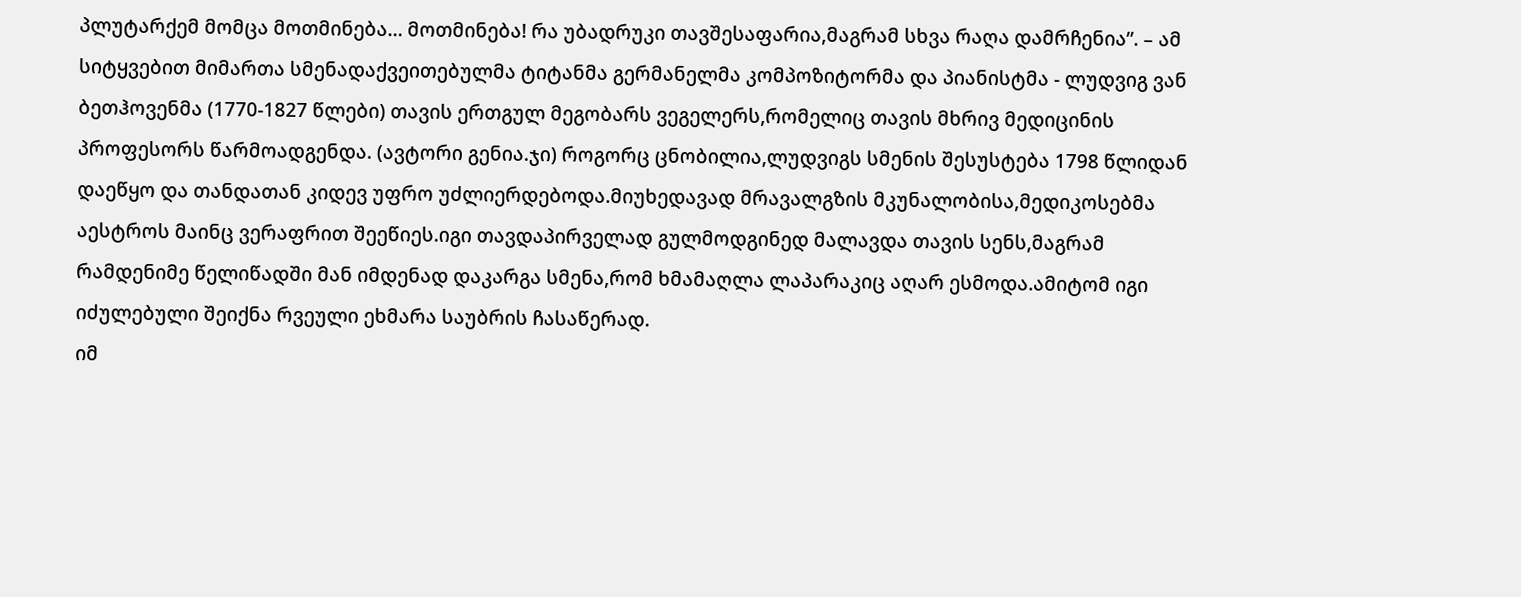პლუტარქემ მომცა მოთმინება… მოთმინება! რა უბადრუკი თავშესაფარია,მაგრამ სხვა რაღა დამრჩენია”. – ამ სიტყვებით მიმართა სმენადაქვეითებულმა ტიტანმა გერმანელმა კომპოზიტორმა და პიანისტმა - ლუდვიგ ვან ბეთჰოვენმა (1770-1827 წლები) თავის ერთგულ მეგობარს ვეგელერს,რომელიც თავის მხრივ მედიცინის პროფესორს წარმოადგენდა. (ავტორი გენია.ჯი) როგორც ცნობილია,ლუდვიგს სმენის შესუსტება 1798 წლიდან დაეწყო და თანდათან კიდევ უფრო უძლიერდებოდა.მიუხედავად მრავალგზის მკუნალობისა,მედიკოსებმა აესტროს მაინც ვერაფრით შეეწიეს.იგი თავდაპირველად გულმოდგინედ მალავდა თავის სენს,მაგრამ რამდენიმე წელიწადში მან იმდენად დაკარგა სმენა,რომ ხმამაღლა ლაპარაკიც აღარ ესმოდა.ამიტომ იგი იძულებული შეიქნა რვეული ეხმარა საუბრის ჩასაწერად.
იმ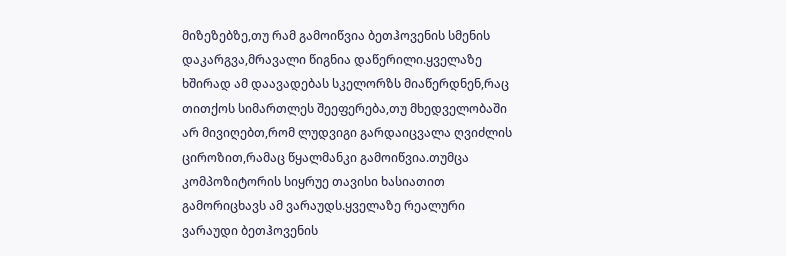მიზეზებზე,თუ რამ გამოიწვია ბეთჰოვენის სმენის დაკარგვა,მრავალი წიგნია დაწერილი.ყველაზე ხშირად ამ დაავადებას სკელორზს მიაწერდნენ,რაც თითქოს სიმართლეს შეეფერება,თუ მხედველობაში არ მივიღებთ,რომ ლუდვიგი გარდაიცვალა ღვიძლის ციროზით,რამაც წყალმანკი გამოიწვია.თუმცა კომპოზიტორის სიყრუე თავისი ხასიათით გამორიცხავს ამ ვარაუდს.ყველაზე რეალური ვარაუდი ბეთჰოვენის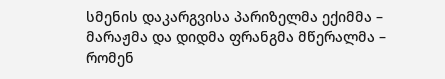სმენის დაკარგვისა პარიზელმა ექიმმა – მარაჟმა და დიდმა ფრანგმა მწერალმა – რომენ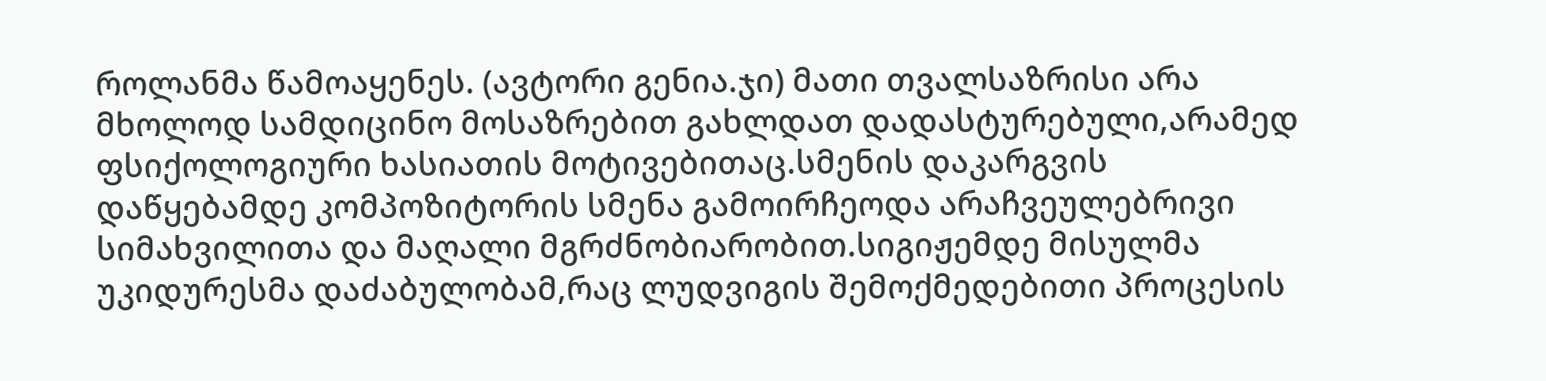როლანმა წამოაყენეს. (ავტორი გენია.ჯი) მათი თვალსაზრისი არა მხოლოდ სამდიცინო მოსაზრებით გახლდათ დადასტურებული,არამედ ფსიქოლოგიური ხასიათის მოტივებითაც.სმენის დაკარგვის დაწყებამდე კომპოზიტორის სმენა გამოირჩეოდა არაჩვეულებრივი სიმახვილითა და მაღალი მგრძნობიარობით.სიგიჟემდე მისულმა უკიდურესმა დაძაბულობამ,რაც ლუდვიგის შემოქმედებითი პროცესის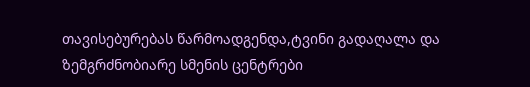თავისებურებას წარმოადგენდა,ტვინი გადაღალა და ზემგრძნობიარე სმენის ცენტრები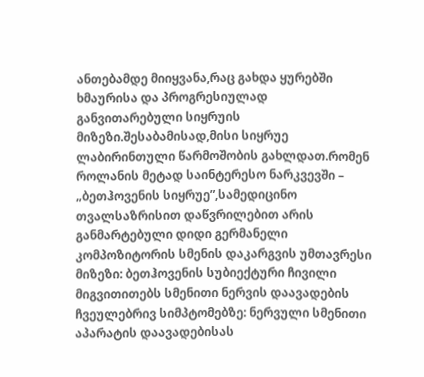ანთებამდე მიიყვანა,რაც გახდა ყურებში ხმაურისა და პროგრესიულად განვითარებული სიყრუის მიზეზი.შესაბამისად,მისი სიყრუე ლაბირინთული წარმოშობის გახლდათ.რომენ როლანის მეტად საინტერესო ნარკვევში – „ბეთჰოვენის სიყრუე”,სამედიცინო თვალსაზრისით დაწვრილებით არის განმარტებული დიდი გერმანელი კომპოზიტორის სმენის დაკარგვის უმთავრესი მიზეზი: ბეთჰოვენის სუბიექტური ჩივილი მიგვითითებს სმენითი ნერვის დაავადების ჩვეულებრივ სიმპტომებზე: ნერვული სმენითი აპარატის დაავადებისას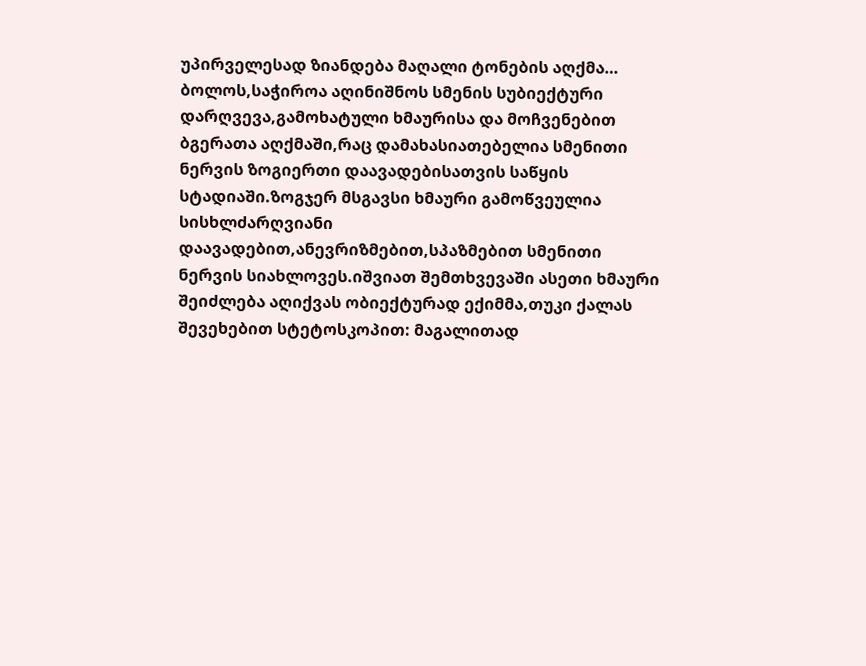უპირველესად ზიანდება მაღალი ტონების აღქმა… ბოლოს,საჭიროა აღინიშნოს სმენის სუბიექტური დარღვევა,გამოხატული ხმაურისა და მოჩვენებით ბგერათა აღქმაში,რაც დამახასიათებელია სმენითი ნერვის ზოგიერთი დაავადებისათვის საწყის სტადიაში.ზოგჯერ მსგავსი ხმაური გამოწვეულია სისხლძარღვიანი დაავადებით,ანევრიზმებით,სპაზმებით სმენითი ნერვის სიახლოვეს.იშვიათ შემთხვევაში ასეთი ხმაური შეიძლება აღიქვას ობიექტურად ექიმმა,თუკი ქალას შევეხებით სტეტოსკოპით: მაგალითად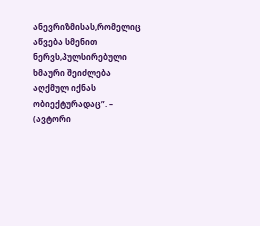ანევრიზმისას,რომელიც აწვება სმენით ნერვს,პულსირებული ხმაური შეიძლება აღქმულ იქნას ობიექტურადაც”. – (ავტორი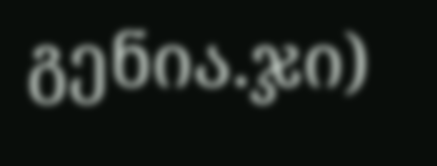გენია.ჯი)